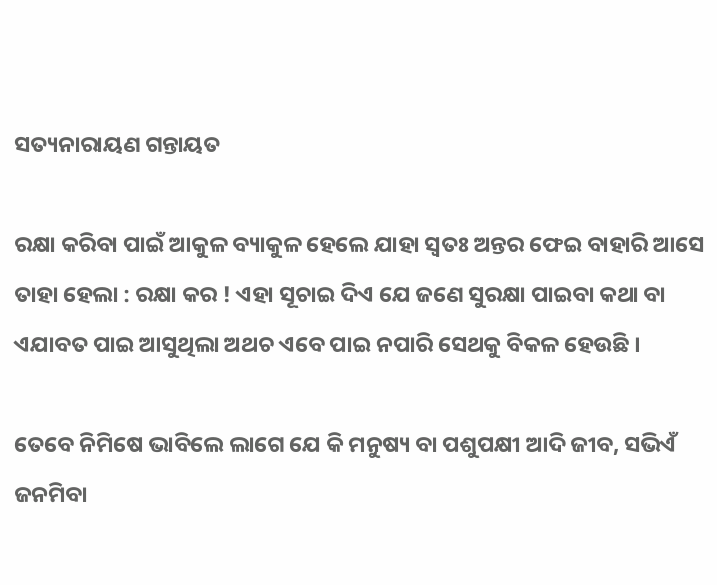ସତ୍ୟନାରାୟଣ ଗନ୍ତାୟତ

ରକ୍ଷା କରିବା ପାଇଁ ଆକୁଳ ବ୍ୟାକୁଳ ହେଲେ ଯାହା ସ୍ୱତଃ ଅନ୍ତର ଫେଇ ବାହାରି ଆସେ ତାହା ହେଲା : ରକ୍ଷା କର ! ଏହା ସୂଚାଇ ଦିଏ ଯେ ଜଣେ ସୁରକ୍ଷା ପାଇବା କଥା ବା ଏଯାବତ ପାଇ ଆସୁଥିଲା ଅଥଚ ଏବେ ପାଇ ନପାରି ସେଥକୁ ବିକଳ ହେଉଛି ।

ତେବେ ନିମିଷେ ଭାବିଲେ ଲାଗେ ଯେ କି ମନୁଷ୍ୟ ବା ପଶୁପକ୍ଷୀ ଆଦି ଜୀବ, ସଭିଏଁ ଜନମିବା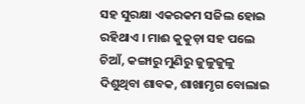ସହ ସୁରକ୍ଷା ଏକରକମ ସଜିଲ ହୋଇ ରହିଥାଏ । ମାଈ କୁକୁଡ଼ା ସହ ପଲେ ଚିଆଁ, କଙ୍ଗାରୁ ମୁଣିରୁ ଜୁଳୁଜୁଳୁ ଦିଶୁଥିବା ଶାବକ, ଶାଖାମୃଗ ବୋଲାଇ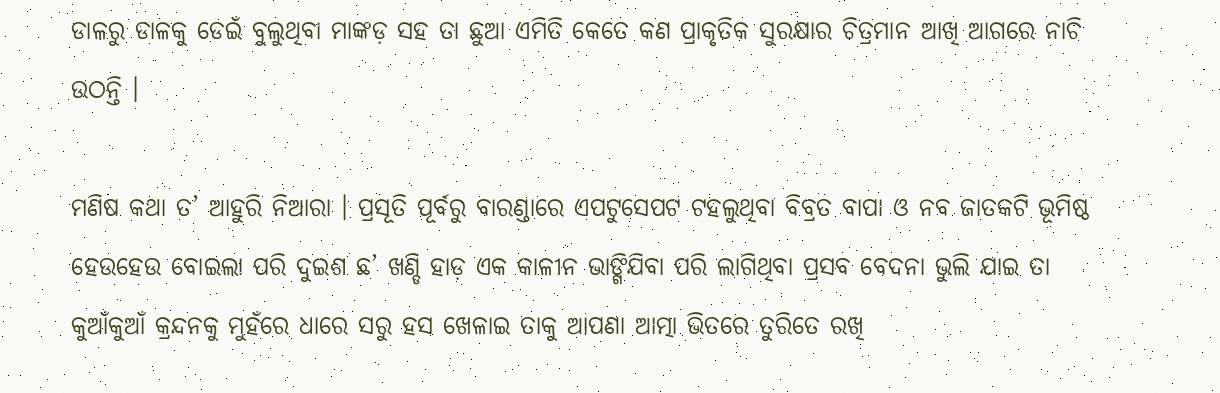ଡାଳରୁ ଡାଳକୁ ଡେଇଁ ବୁଲୁଥିବା ମାଙ୍କଡ଼ ସହ ତା ଛୁଆ ଏମିତି କେତେ କଣ ପ୍ରାକୃତିକ ସୁରକ୍ଷାର ଚିତ୍ରମାନ ଆଖି ଆଗରେ ନାଚି ଉଠନ୍ତି ।

ମଣିଷ କଥା ତ’ ଆହୁରି ନିଆରା । ପ୍ରସୂତି ପୂର୍ବରୁ ବାରଣ୍ଡାରେ ଏପଟୁସେପଟ ଟହଲୁଥିବା ବିବ୍ରତ ବାପା ଓ ନବ ଜାତକଟି ଭୂମିଷ୍ଠ ହେଉହେଉ ବୋଇଲା ପରି ଦୁଇଶ ଛ’ ଖଣ୍ଡି ହାଡ଼ ଏକ କାଳୀନ ଭାଙ୍ଗିଯିବା ପରି ଲାଗିଥିବା ପ୍ରସବ ବେଦନା ଭୁଲି ଯାଇ ତା କୁଆଁକୁଆଁ କ୍ରନ୍ଦନକୁ ମୁହଁରେ ଧାରେ ସରୁ ହସ ଖେଳାଇ ତାକୁ ଆପଣା ଆତ୍ମା ଭିତରେ ତୁରିତେ ରଖି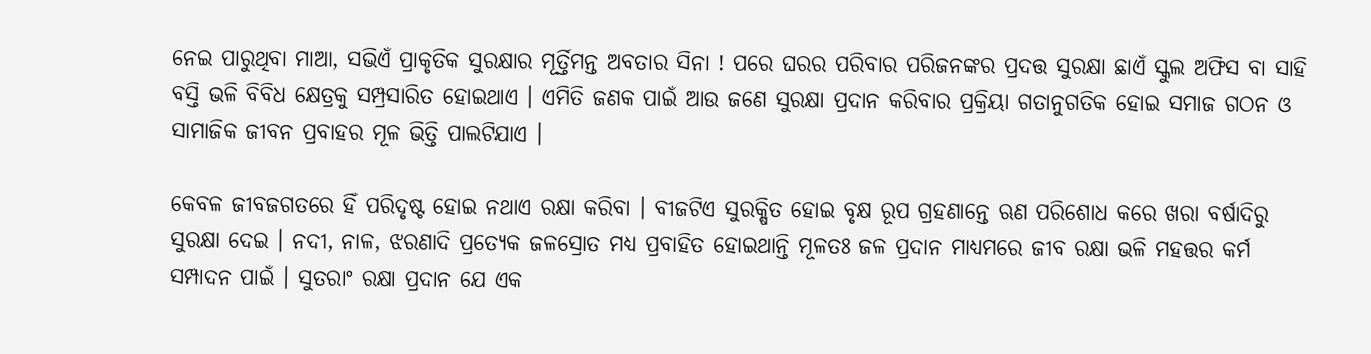ନେଇ ପାରୁଥିବା ମାଆ, ସଭିଏଁ ପ୍ରାକୃତିକ ସୁରକ୍ଷାର ମୂର୍ତ୍ତିମନ୍ତ ଅବତାର ସିନା ! ପରେ ଘରର ପରିବାର ପରିଜନଙ୍କର ପ୍ରଦତ୍ତ ସୁରକ୍ଷା ଛାଏଁ ସ୍କୁଲ ଅଫିସ ବା ସାହି ବସ୍ତି ଭଳି ବିବିଧ କ୍ଷେତ୍ରକୁ ସମ୍ପ୍ରସାରିତ ହୋଇଥାଏ । ଏମିତି ଜଣକ ପାଇଁ ଆଉ ଜଣେ ସୁରକ୍ଷା ପ୍ରଦାନ କରିବାର ପ୍ରକ୍ରିୟା ଗତାନୁଗତିକ ହୋଇ ସମାଜ ଗଠନ ଓ ସାମାଜିକ ଜୀବନ ପ୍ରବାହର ମୂଳ ଭିତ୍ତି ପାଲଟିଯାଏ ।

କେବଳ ଜୀବଜଗତରେ ହିଁ ପରିଦୃଷ୍ଟ ହୋଇ ନଥାଏ ରକ୍ଷା କରିବା । ବୀଜଟିଏ ସୁରକ୍ଷିତ ହୋଇ ବୃକ୍ଷ ରୂପ ଗ୍ରହଣାନ୍ତେ ଋଣ ପରିଶୋଧ କରେ ଖରା ବର୍ଷାଦିରୁ ସୁରକ୍ଷା ଦେଇ । ନଦୀ, ନାଳ, ଝରଣାଦି ପ୍ରତ୍ୟେକ ଜଳସ୍ରୋତ ମଧ୍ୟ ପ୍ରବାହିତ ହୋଇଥାନ୍ତି ମୂଳତଃ ଜଳ ପ୍ରଦାନ ମାଧ୍ୟମରେ ଜୀବ ରକ୍ଷା ଭଳି ମହତ୍ତର କର୍ମ ସମ୍ପାଦନ ପାଇଁ । ସୁତରାଂ ରକ୍ଷା ପ୍ରଦାନ ଯେ ଏକ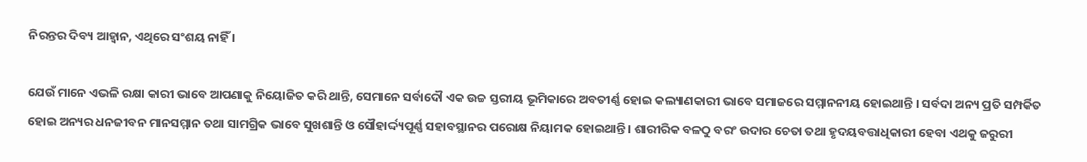ନିରନ୍ତର ଦିବ୍ୟ ଆହ୍ୱାନ, ଏଥିରେ ସଂଶୟ ନାହିଁ ।

ଯେଉଁ ମାନେ ଏଭଳି ରକ୍ଷା କାରୀ ଭାବେ ଆପଣାକୁ ନିୟୋଜିତ କରି ଥାନ୍ତି, ସେମାନେ ସର୍ବାଦୌ ଏକ ଉଚ୍ଚ ସ୍ତରୀୟ ଭୂମିକାରେ ଅବତୀର୍ଣ୍ଣ ହୋଇ କଲ୍ୟାଣକାରୀ ଭାବେ ସମାଜରେ ସମ୍ମାନନୀୟ ହୋଇଥାନ୍ତି । ସର୍ବଦା ଅନ୍ୟ ପ୍ରତି ସମ୍ପର୍କିତ ହୋଇ ଅନ୍ୟର ଧନଜୀବନ ମାନସମ୍ମାନ ତଥା ସାମଗ୍ରିକ ଭାବେ ସୁଖଶାନ୍ତି ଓ ସୌହାର୍ଦ୍ଦ୍ୟପୂର୍ଣ୍ଣ ସହାବସ୍ଥାନର ପରୋକ୍ଷ ନିୟାମକ ହୋଇଥାନ୍ତି । ଶାରୀରିକ ବଳଠୁ ବରଂ ଉଦାର ଚେତା ତଥା ହୃଦୟବତ୍ତାଧିକାରୀ ହେବା ଏଥକୁ ଜରୁରୀ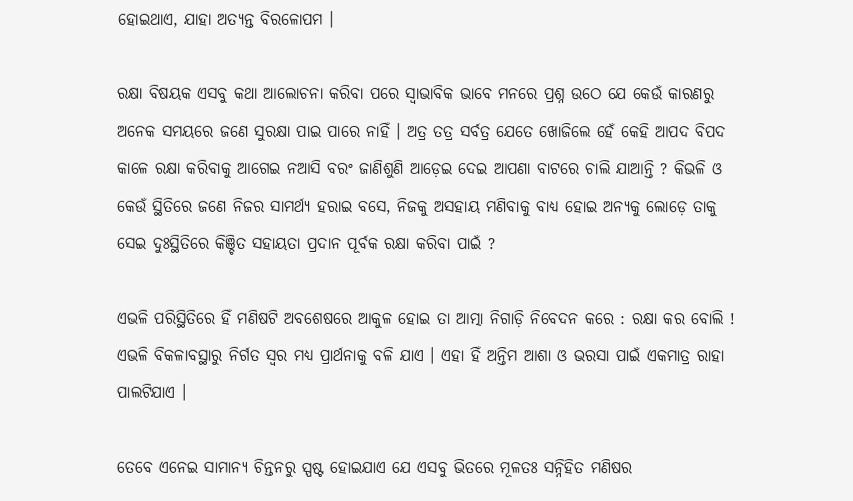ହୋଇଥାଏ, ଯାହା ଅତ୍ୟନ୍ତ ବିରଳୋପମ ।

ରକ୍ଷା ବିଷୟକ ଏସବୁ କଥା ଆଲୋଚନା କରିବା ପରେ ସ୍ୱାଭାବିକ ଭାବେ ମନରେ ପ୍ରଶ୍ନ ଉଠେ ଯେ କେଉଁ କାରଣରୁ ଅନେକ ସମୟରେ ଜଣେ ସୁରକ୍ଷା ପାଇ ପାରେ ନାହିଁ । ଅତ୍ର ତତ୍ର ସର୍ବତ୍ର ଯେତେ ଖୋଜିଲେ ହେଁ କେହି ଆପଦ ବିପଦ କାଳେ ରକ୍ଷା କରିବାକୁ ଆଗେଇ ନଆସି ବରଂ ଜାଣିଶୁଣି ଆଡ଼େଇ ଦେଇ ଆପଣା ବାଟରେ ଚାଲି ଯାଆନ୍ତି ? କିଭଳି ଓ କେଉଁ ସ୍ଥିତିରେ ଜଣେ ନିଜର ସାମର୍ଥ୍ୟ ହରାଇ ବସେ, ନିଜକୁ ଅସହାୟ ମଣିବାକୁ ବାଧ୍ୟ ହୋଇ ଅନ୍ୟକୁ ଲୋଡ଼େ ତାକୁ ସେଇ ଦୁଃସ୍ଥିତିରେ କିଞ୍ଚିତ ସହାୟତା ପ୍ରଦାନ ପୂର୍ବକ ରକ୍ଷା କରିବା ପାଇଁ ?

ଏଭଳି ପରିସ୍ଥିତିରେ ହିଁ ମଣିଷଟି ଅବଶେଷରେ ଆକୁଳ ହୋଇ ତା ଆତ୍ମା ନିଗାଡ଼ି ନିବେଦନ କରେ : ରକ୍ଷା କର ବୋଲି ! ଏଭଳି ବିକଳାବସ୍ଥାରୁ ନିର୍ଗତ ସ୍ୱର ମଧ୍ୟ ପ୍ରାର୍ଥନାକୁ ବଳି ଯାଏ । ଏହା ହିଁ ଅନ୍ତିମ ଆଶା ଓ ଭରସା ପାଇଁ ଏକମାତ୍ର ରାହା ପାଲଟିଯାଏ ।

ତେବେ ଏନେଇ ସାମାନ୍ୟ ଚିନ୍ତନରୁ ସ୍ପଷ୍ଟ ହୋଇଯାଏ ଯେ ଏସବୁ ଭିତରେ ମୂଳତଃ ସନ୍ନିହିତ ମଣିଷର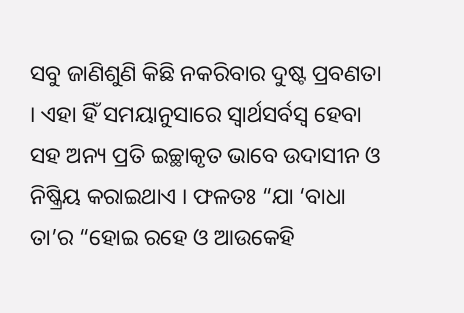ସବୁ ଜାଣିଶୁଣି କିଛି ନକରିବାର ଦୁଷ୍ଟ ପ୍ରବଣତା । ଏହା ହିଁ ସମୟାନୁସାରେ ସ୍ୱାର୍ଥସର୍ବସ୍ଵ ହେବା ସହ ଅନ୍ୟ ପ୍ରତି ଇଚ୍ଛାକୃତ ଭାବେ ଉଦାସୀନ ଓ ନିଷ୍କ୍ରିୟ କରାଇଥାଏ । ଫଳତଃ “ଯା ‘ବାଧା ତା’ର “ହୋଇ ରହେ ଓ ଆଉକେହି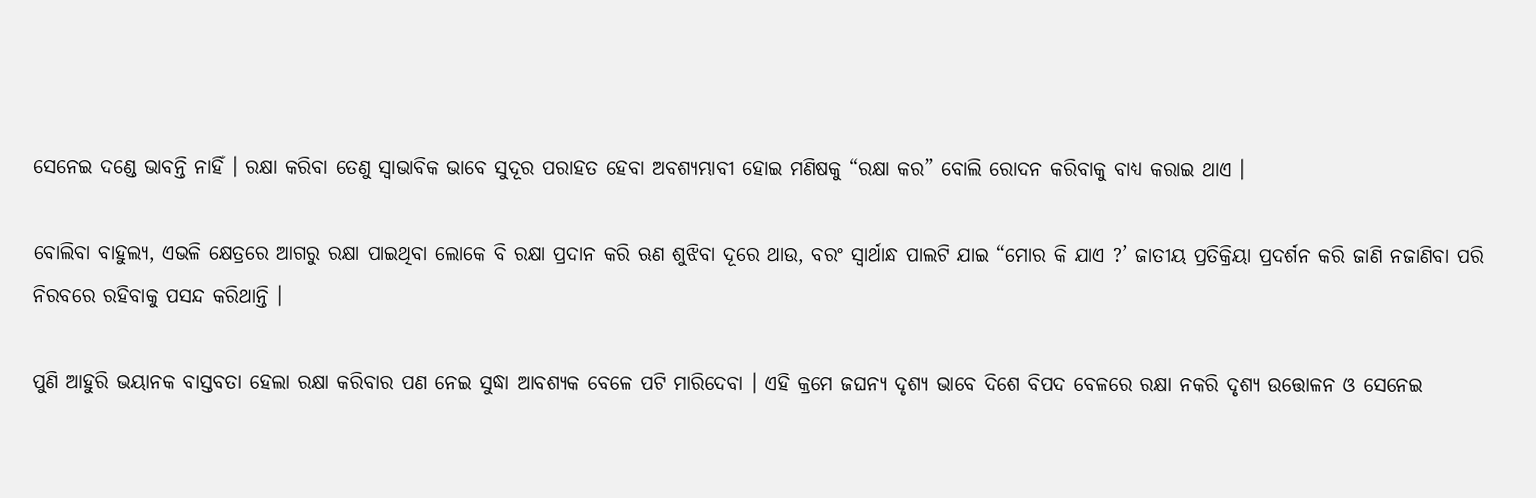ସେନେଇ ଦଣ୍ଡେ ଭାବନ୍ତି ନାହିଁ । ରକ୍ଷା କରିବା ତେଣୁ ସ୍ୱାଭାବିକ ଭାବେ ସୁଦୂର ପରାହତ ହେବା ଅବଶ୍ୟମ୍ଭାବୀ ହୋଇ ମଣିଷକୁ “ରକ୍ଷା କର” ବୋଲି ରୋଦନ କରିବାକୁ ବାଧ୍ୟ କରାଇ ଥାଏ ।

ବୋଲିବା ବାହୁଲ୍ୟ, ଏଭଳି କ୍ଷେତ୍ରରେ ଆଗରୁ ରକ୍ଷା ପାଇଥିବା ଲୋକେ ବି ରକ୍ଷା ପ୍ରଦାନ କରି ଋଣ ଶୁଝିବା ଦୂରେ ଥାଉ, ବରଂ ସ୍ୱାର୍ଥାନ୍ଧ ପାଲଟି ଯାଇ “ମୋର କି ଯାଏ ?’ ଜାତୀୟ ପ୍ରତିକ୍ରିୟା ପ୍ରଦର୍ଶନ କରି ଜାଣି ନଜାଣିବା ପରି ନିରବରେ ରହିବାକୁ ପସନ୍ଦ କରିଥାନ୍ତି ।

ପୁଣି ଆହୁରି ଭୟାନକ ବାସ୍ତବତା ହେଲା ରକ୍ଷା କରିବାର ପଣ ନେଇ ସୁଦ୍ଧା ଆବଶ୍ୟକ ବେଳେ ପଟି ମାରିଦେବା । ଏହି କ୍ରମେ ଜଘନ୍ୟ ଦୃଶ୍ୟ ଭାବେ ଦିଶେ ବିପଦ ବେଳରେ ରକ୍ଷା ନକରି ଦୃଶ୍ୟ ଉତ୍ତୋଳନ ଓ ସେନେଇ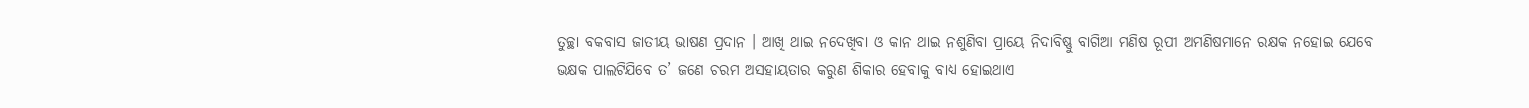ତୁଚ୍ଛା ବକବାସ ଜାତୀୟ ଭାଷଣ ପ୍ରଦାନ । ଆଖି ଥାଇ ନଦେଖିବା ଓ କାନ ଥାଇ ନଶୁଣିବା ପ୍ରାୟେ ନିଦାବିଷ୍ଣୁ ବାଗିଆ ମଣିଷ ରୂପୀ ଅମଣିଷମାନେ ରକ୍ଷକ ନହୋଇ ଯେବେ ଭକ୍ଷକ ପାଲଟିଯିବେ ତ’ ଜଣେ ଚରମ ଅସହାୟତାର କରୁଣ ଶିକାର ହେବାକୁ ବାଧ୍ୟ ହୋଇଥାଏ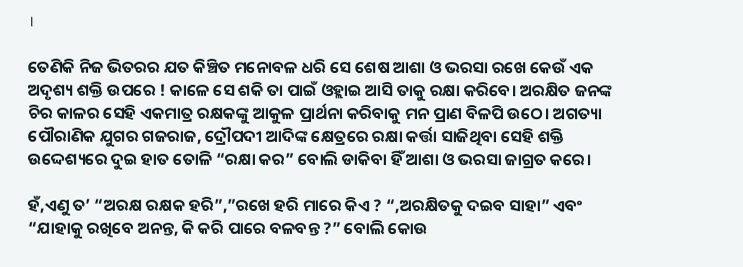।

ତେଣିକି ନିଜ ଭିତରର ଯତ କିଞ୍ଚିତ ମନୋବଳ ଧରି ସେ ଶେଷ ଆଶା ଓ ଭରସା ରଖେ କେଉଁ ଏକ ଅଦୃଶ୍ୟ ଶକ୍ତି ଉପରେ ! କାଳେ ସେ ଶକି ତା ପାଇଁ ଓହ୍ଲାଇ ଆସି ତାକୁ ରକ୍ଷା କରିବେ। ଅରକ୍ଷିତ ଜନଙ୍କ ଚିର କାଳର ସେହି ଏକମାତ୍ର ରକ୍ଷକଙ୍କୁ ଆକୁଳ ପ୍ରାର୍ଥନା କରିବାକୁ ମନ ପ୍ରାଣ ବିଳପି ଉଠେ। ଅଗତ୍ୟା ପୌରାଣିକ ଯୁଗର ଗଜରାଜ, ଦ୍ରୌପଦୀ ଆଦିଙ୍କ କ୍ଷେତ୍ରରେ ରକ୍ଷା କର୍ତ୍ତା ସାଜିଥିବା ସେହି ଶକ୍ତି ଉଦ୍ଦେଶ୍ୟରେ ଦୁଇ ହାତ ତୋଳି “ରକ୍ଷା କର” ବୋଲି ଡାକିବା ହିଁ ଆଶା ଓ ଭରସା ଜାଗ୍ରତ କରେ।

ହଁ,ଏଣୁ ତ’ “ଅରକ୍ଷ ରକ୍ଷକ ହରି”,”ରଖେ ହରି ମାରେ କିଏ ? “,ଅରକ୍ଷିତକୁ ଦଇବ ସାହା” ଏବଂ “ଯାହାକୁ ରଖିବେ ଅନନ୍ତ, କି କରି ପାରେ ବଳବନ୍ତ ?” ବୋଲି କୋଉ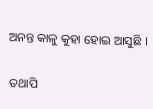ଅନନ୍ତ କାଳୁ କୁହା ହୋଇ ଆସୁଛି ।

ତଥାପି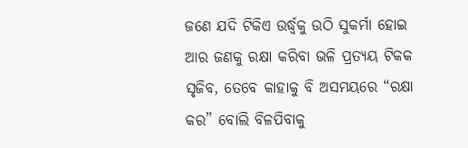ଜଣେ ଯଦି ଟିକିଏ ଉର୍ଦ୍ଧ୍ଵକୁ ଉଠି ସୁକର୍ମା ହୋଇ ଆର ଜଣକୁ ରକ୍ଷା କରିବା ଭଳି ପ୍ରତ୍ୟୟ ଟିକକ ସୃଜିବ, ତେବେ କାହାକୁ ବି ଅସମୟରେ “ରକ୍ଷା କର” ବୋଲି ବିଳପିବାକୁ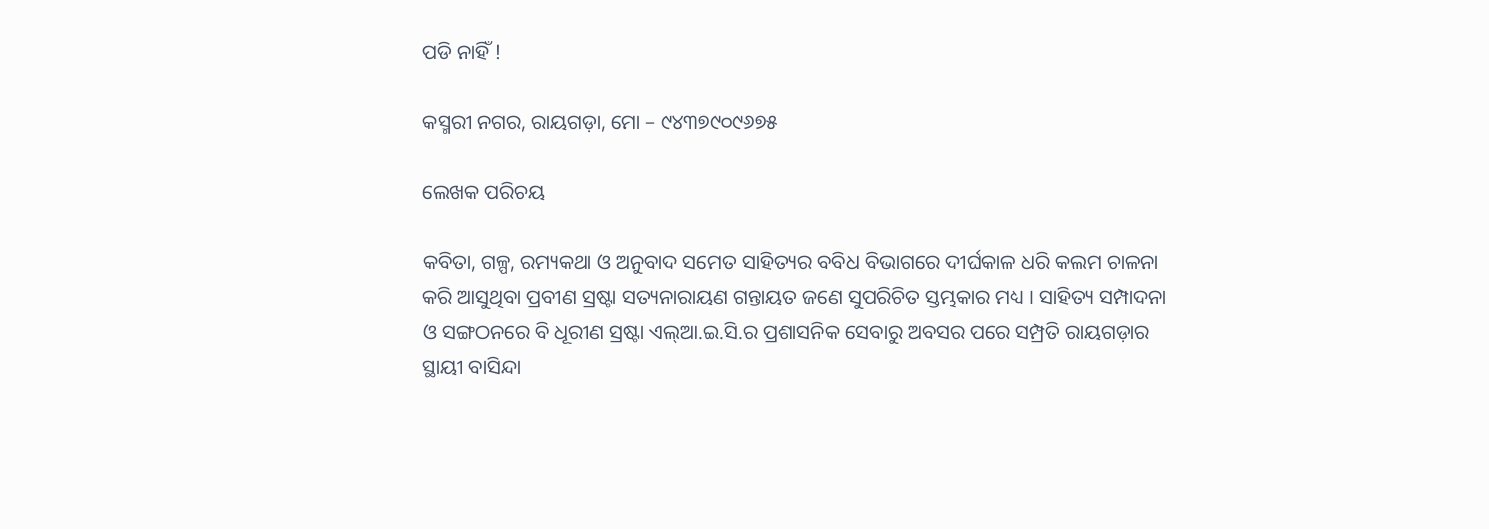ପଡି ନାହିଁ !

କସ୍ମରୀ ନଗର, ରାୟଗଡ଼ା, ମୋ – ୯୪୩୭୯୦୯୬୭୫

ଲେଖକ ପରିଚୟ

କବିତା, ଗଳ୍ପ, ରମ୍ୟକଥା ଓ ଅନୁବାଦ ସମେତ ସାହିତ୍ୟର ବବିଧ ବିଭାଗରେ ଦୀର୍ଘକାଳ ଧରି କଲମ ଚାଳନା କରି ଆସୁଥିବା ପ୍ରବୀଣ ସ୍ରଷ୍ଟା ସତ୍ୟନାରାୟଣ ଗନ୍ତାୟତ ଜଣେ ସୁପରିଚିତ ସ୍ତମ୍ଭକାର ମଧ୍ୟ । ସାହିତ୍ୟ ସମ୍ପାଦନା ଓ ସଙ୍ଗଠନରେ ବି ଧୂରୀଣ ସ୍ରଷ୍ଟା ଏଲ୍ଆ.ଇ.ସି.ର ପ୍ରଶାସନିକ ସେବାରୁ ଅବସର ପରେ ସମ୍ପ୍ରତି ରାୟଗଡ଼ାର ସ୍ଥାୟୀ ବାସିନ୍ଦା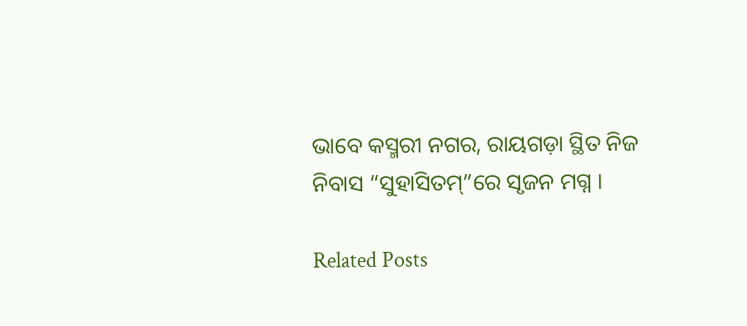ଭାବେ କସ୍ମରୀ ନଗର, ରାୟଗଡ଼ା ସ୍ଥିତ ନିଜ ନିବାସ “ସୁହାସିତମ୍”ରେ ସୃଜନ ମଗ୍ନ ।

Related Posts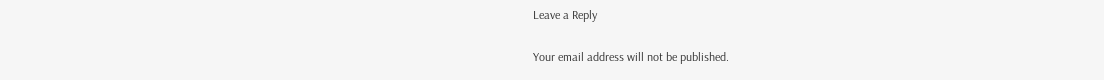Leave a Reply

Your email address will not be published.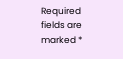Required fields are marked *